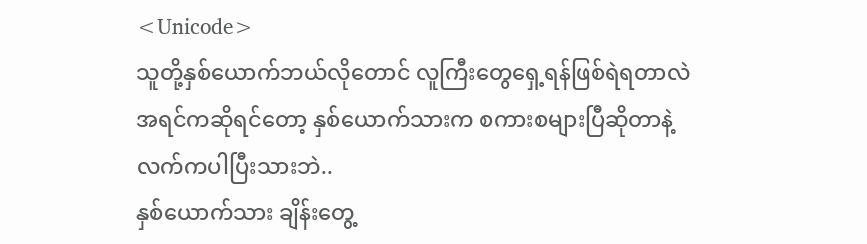<Unicode>
သူတို့နှစ်ယောက်ဘယ်လိုတောင် လူကြီးတွေရှေ့ရန်ဖြစ်ရဲရတာလဲ အရင်ကဆိုရင်တော့ နှစ်ယောက်သားက စကားစများပြီဆိုတာနဲ့လက်ကပါပြီးသားဘဲ..
နှစ်ယောက်သား ချိန်းတွေ့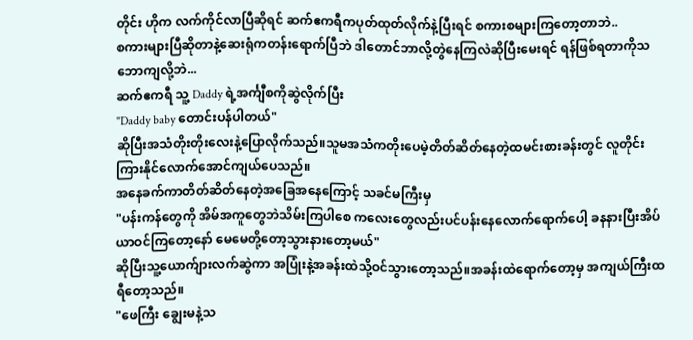တိုင်း ဟိုက လက်ကိုင်လာပြီဆိုရင် ဆက်ဧကရီကပုတ်ထုတ်လိုက်နဲ့ပြီးရင် စကားစများကြတော့တာဘဲ..
စကားများပြီဆိုတာနဲ့ဆေးရုံကတန်းရောက်ပြီဘဲ ဒါတောင်ဘာလို့တွဲနေကြလဲဆိုပြီးမေးရင် ရန်ဖြစ်ရတာကိုသဘောကျလို့ဘဲ...
ဆက်ဧကရီ သူ့ Daddy ရဲ့အင်္ကျီစကိုဆွဲလိုက်ပြီး
"Daddy baby တောင်းပန်ပါတယ်"
ဆိုပြီးအသံတိုးတိုးလေးနဲ့ပြောလိုက်သည်။သူမအသံကတိုးပေမဲ့တိတ်ဆိတ်နေတဲ့ထမင်းစားခန်းတွင် လူတိုင်းကြားနိုင်လောက်အောင်ကျယ်ပေသည်။
အနေခက်ကာတိတ်ဆိတ်နေတဲ့အခြေအနေကြောင့် သခင်မကြီးမှ
"ပန်းကန်တွေကို အိမ်အကူတွေဘဲသိမ်းကြပါစေ ကလေးတွေလည်းပင်ပန်းနေလောက်ရောက်ပေါ့ ခနနားပြီးအိပ်ယာဝင်ကြတော့နော် မေမေတို့တော့သွားနားတော့မယ်"
ဆိုပြီးသူ့ယောက်ျားလက်ဆွဲကာ အပြုံးနဲ့အခန်းထဲသို့ဝင်သွားတော့သည်။အခန်းထဲရောက်တော့မှ အကျယ်ကြီးထရီတော့သည်။
"ဖေကြီး ချွေးမနဲ့သ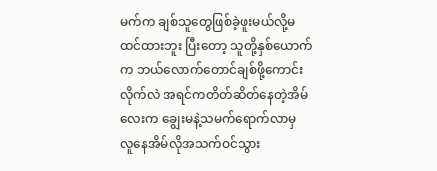မက်က ချစ်သူတွေဖြစ်ခဲ့ဖူးမယ်လို့မထင်ထားဘူး ပြီးတော့ သူတို့နှစ်ယောက်က ဘယ်လောက်တောင်ချစ်ဖို့ကောင်းလိုက်လဲ အရင်ကတိတ်ဆိတ်နေတဲ့အိမ်လေးက ချွေးမနဲ့သမက်ရောက်လာမှ လူနေအိမ်လိုအသက်ဝင်သွား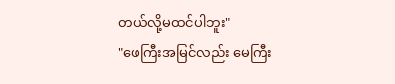တယ်လို့မထင်ပါဘူး"
"ဖေကြီးအမြင်လည်း မေကြီး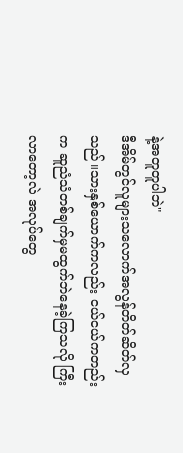နဲ့အတူတူပါဘဲ"
ဒီအိမ်တ္ငင်လူများသလောက်အလွန်တိတ်ဆိတ်လှသည်။သားနှစ်ယောက်ကလည်း ငယ်ငယ်ကတည်းက ဆူညံသံတစ်ချက်မှမထွက်ဘဲနေခဲ့ကြသလို ကြီးလာတော့လဲ အလုပ်တွေ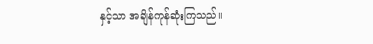နှင့်သာ အချိန်ကုန်ဆုံးကြသည်။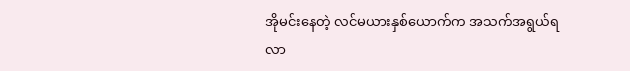အိုမင်းနေတဲ့ လင်မယားနှစ်ယောက်က အသက်အရွယ်ရလာ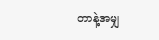တာနဲ့အမျှ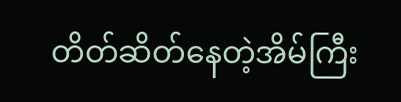တိတ်ဆိတ်နေတဲ့အိမ်ကြီး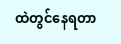ထဲတွင်နေရတာ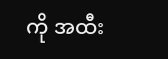ကို အထီး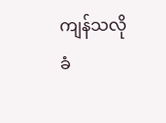ကျန်သလိုခံ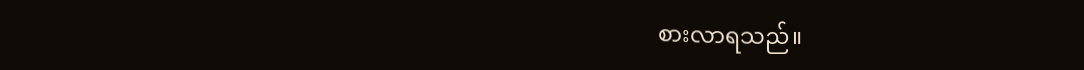စားလာရသည်။